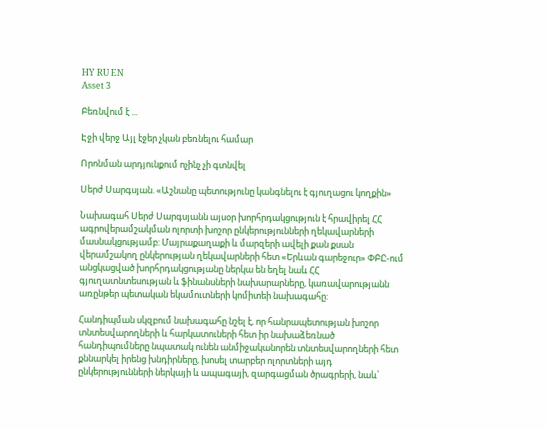HY RU EN
Asset 3

Բեռնվում է ...

Էջի վերջ Այլ էջեր չկան բեռնելու համար

Որոնման արդյունքում ոչինչ չի գտնվել

Սերժ Սարգսյան. «Աշնանը պետությունը կանգնելու է գյուղացու կողքին»

Նախագահ Սերժ Սարգսյանն այսօր խորհրդակցություն է հրավիրել ՀՀ ագրովերամշակման ոլորտի խոշոր ընկերությունների ղեկավարների մասնակցությամբ: Մայրաքաղաքի և մարզերի ավելի քան քսան վերամշակող ընկերության ղեկավարների հետ «Երևան գարեջուր» ՓԲԸ-ում անցկացված խորհրդակցությանը ներկա են եղել նաև ՀՀ գյուղատնտեսության և ֆինանսների նախարարները, կառավարությանն առընթեր պետական եկամուտների կոմիտեի նախագահը:

Հանդիպման սկզբում նախագահը նշել է, որ հանրապետության խոշոր տնտեսվարողների և հարկատուների հետ իր նախաձեռնած հանդիպումները նպատակ ունեն անմիջականորեն տնտեսվարողների հետ քննարկել իրենց խնդիրները, խոսել տարբեր ոլորտների այդ ընկերությունների ներկայի և ապագայի, զարգացման ծրագրերի, նաև՝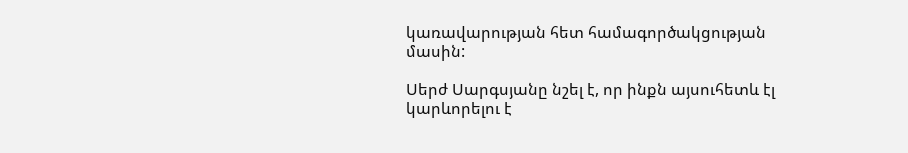կառավարության հետ համագործակցության մասին:

Սերժ Սարգսյանը նշել է, որ ինքն այսուհետև էլ կարևորելու է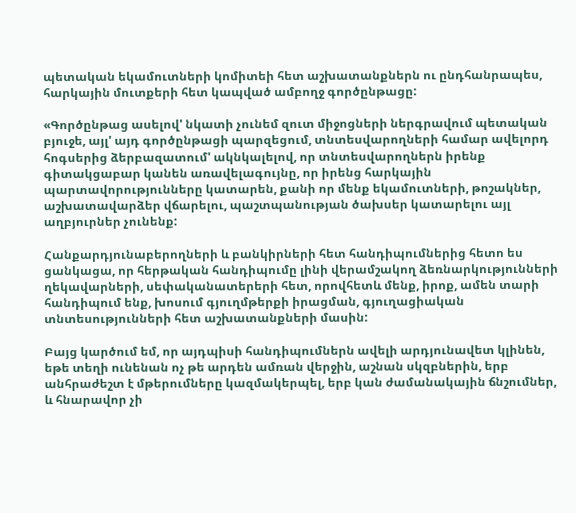պետական եկամուտների կոմիտեի հետ աշխատանքներն ու ընդհանրապես, հարկային մուտքերի հետ կապված ամբողջ գործընթացը:

«Գործընթաց ասելով' նկատի չունեմ զուտ միջոցների ներգրավում պետական բյուջե, այլ' այդ գործընթացի պարզեցում, տնտեսվարողների համար ավելորդ հոգսերից ձերբազատում' ակնկալելով, որ տնտեսվարողներն իրենք գիտակցաբար կանեն առավելագույնը, որ իրենց հարկային պարտավորությունները կատարեն, քանի որ մենք եկամուտների, թոշակներ, աշխատավարձեր վճարելու, պաշտպանության ծախսեր կատարելու այլ աղբյուրներ չունենք:

Հանքարդյունաբերողների և բանկիրների հետ հանդիպումներից հետո ես ցանկացա, որ հերթական հանդիպումը լինի վերամշակող ձեռնարկությունների ղեկավարների, սեփականատերերի հետ, որովհետև մենք, իրոք, ամեն տարի հանդիպում ենք, խոսում գյուղմթերքի իրացման, գյուղացիական տնտեսությունների հետ աշխատանքների մասին:

Բայց կարծում եմ, որ այդպիսի հանդիպումներն ավելի արդյունավետ կլինեն, եթե տեղի ունենան ոչ թե արդեն ամռան վերջին, աշնան սկզբներին, երբ անհրաժեշտ է մթերումները կազմակերպել, երբ կան ժամանակային ճնշումներ, և հնարավոր չի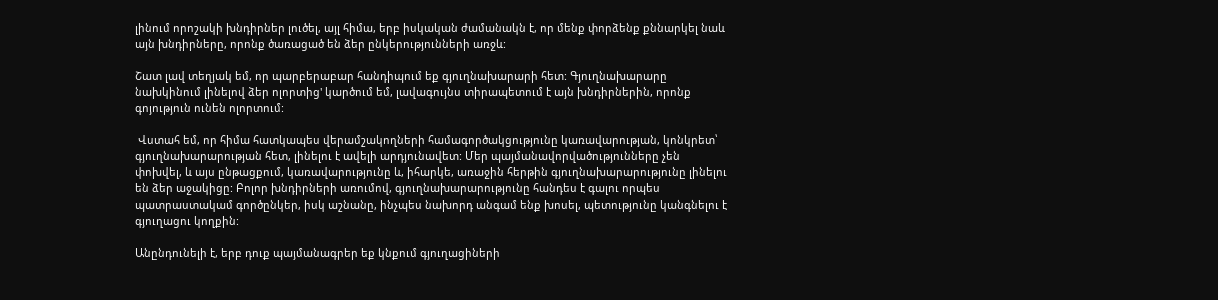լինում որոշակի խնդիրներ լուծել, այլ հիմա, երբ իսկական ժամանակն է, որ մենք փորձենք քննարկել նաև այն խնդիրները, որոնք ծառացած են ձեր ընկերությունների առջև:

Շատ լավ տեղյակ եմ, որ պարբերաբար հանդիպում եք գյուղնախարարի հետ: Գյուղնախարարը նախկինում լինելով ձեր ոլորտից' կարծում եմ, լավագույնս տիրապետում է այն խնդիրներին, որոնք գոյություն ունեն ոլորտում:

 Վստահ եմ, որ հիմա հատկապես վերամշակողների համագործակցությունը կառավարության, կոնկրետ՝ գյուղնախարարության հետ, լինելու է ավելի արդյունավետ: Մեր պայմանավորվածությունները չեն փոխվել, և այս ընթացքում, կառավարությունը և, իհարկե, առաջին հերթին գյուղնախարարությունը լինելու են ձեր աջակիցը: Բոլոր խնդիրների առումով, գյուղնախարարությունը հանդես է գալու որպես պատրաստակամ գործընկեր, իսկ աշնանը, ինչպես նախորդ անգամ ենք խոսել, պետությունը կանգնելու է գյուղացու կողքին:

Անընդունելի է, երբ դուք պայմանագրեր եք կնքում գյուղացիների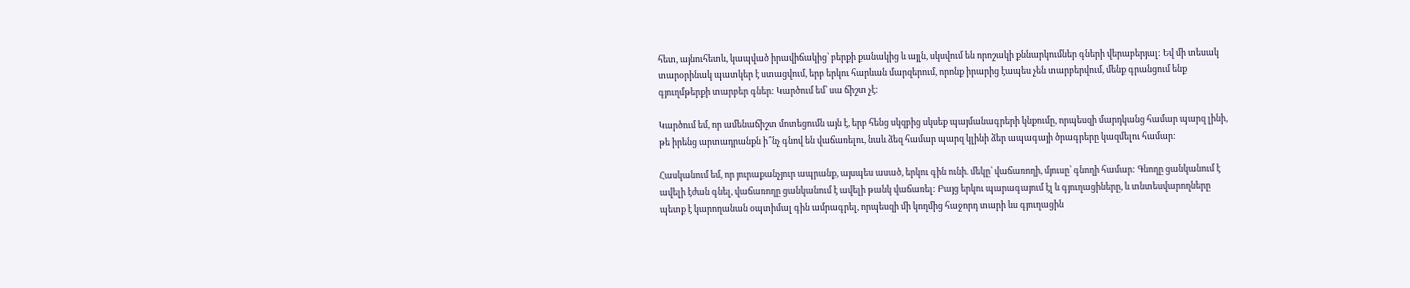հետ, այնուհետև, կապված իրավիճակից՝ բերքի քանակից և այլն, սկսվում են որոշակի քննարկումներ գների վերաբերյալ: Եվ մի տեսակ տարօրինակ պատկեր է ստացվում, երբ երկու հարևան մարզերում, որոնք իրարից էապես չեն տարբերվում, մենք գրանցում ենք գյուղմթերքի տարբեր գներ: Կարծում եմ՝ սա ճիշտ չէ:

Կարծում եմ, որ ամենաճիշտ մոտեցումն այն է, երբ հենց սկզբից սկսեք պայմանագրերի կնքումը, որպեսզի մարդկանց համար պարզ լինի, թե իրենց արտադրանքն ի՞նչ գնով են վաճառելու, նաև ձեզ համար պարզ կլինի ձեր ապագայի ծրագրերը կազմելու համար:

Հասկանում եմ, որ յուրաքանչյուր ապրանք, այսպես ասած, երկու գին ունի. մեկը՝ վաճառողի, մյուսը՝ գնողի համար: Գնողը ցանկանում է ավելի էժան գնել, վաճառողը ցանկանում է ավելի թանկ վաճառել: Բայց երկու պարագայում էլ և գյուղացիները, և տնտեսվարողները պետք է կարողանան օպտիմալ գին ամրագրել, որպեսզի մի կողմից հաջորդ տարի ևս գյուղացին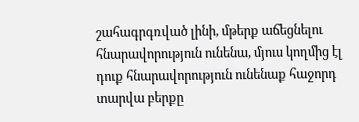շահագրգռված լինի, մթերք աճեցնելու հնարավորություն ունենա, մյուս կողմից էլ դուք հնարավորություն ունենաք հաջորդ տարվա բերքը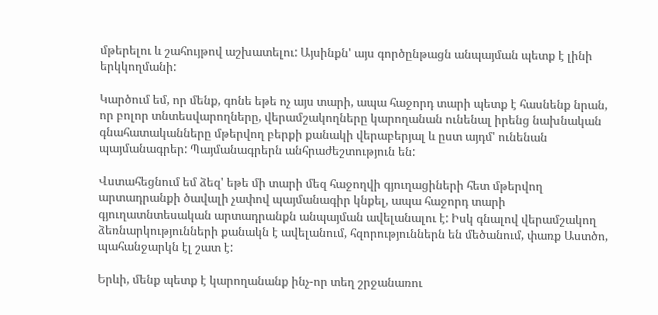մթերելու և շահույթով աշխատելու: Այսինքն' այս գործընթացն անպայման պետք է լինի երկկողմանի:

Կարծում եմ, որ մենք, գոնե եթե ոչ այս տարի, ապա հաջորդ տարի պետք է հասնենք նրան, որ բոլոր տնտեսվարողները, վերամշակողները կարողանան ունենալ իրենց նախնական գնահատականները մթերվող բերքի քանակի վերաբերյալ և ըստ այդմ' ունենան պայմանագրեր: Պայմանագրերն անհրաժեշտություն են:

Վստահեցնում եմ ձեզ' եթե մի տարի մեզ հաջողվի գյուղացիների հետ մթերվող արտադրանքի ծավալի չափով պայմանագիր կնքել, ապա հաջորդ տարի գյուղատնտեսական արտադրանքն անպայման ավելանալու է: Իսկ գնալով վերամշակող ձեռնարկությունների քանակն է ավելանում, հզորություններն են մեծանում, փառք Աստծո, պահանջարկն էլ շատ է:

Երևի, մենք պետք է կարողանանք ինչ-որ տեղ շրջանառու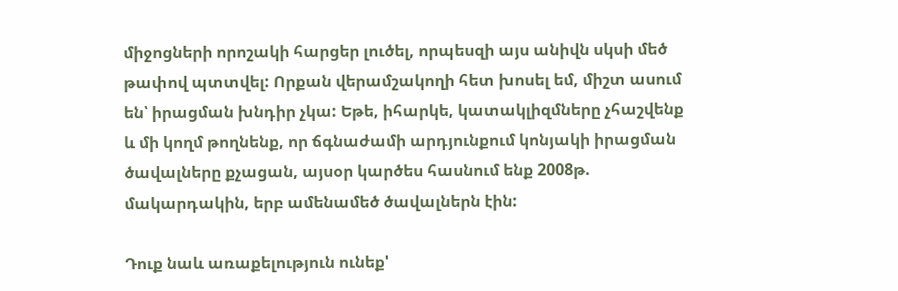միջոցների որոշակի հարցեր լուծել, որպեսզի այս անիվն սկսի մեծ թափով պտտվել: Որքան վերամշակողի հետ խոսել եմ, միշտ ասում են՝ իրացման խնդիր չկա: Եթե, իհարկե, կատակլիզմները չհաշվենք և մի կողմ թողնենք, որ ճգնաժամի արդյունքում կոնյակի իրացման ծավալները քչացան, այսօր կարծես հասնում ենք 2008թ. մակարդակին, երբ ամենամեծ ծավալներն էին:

Դուք նաև առաքելություն ունեք'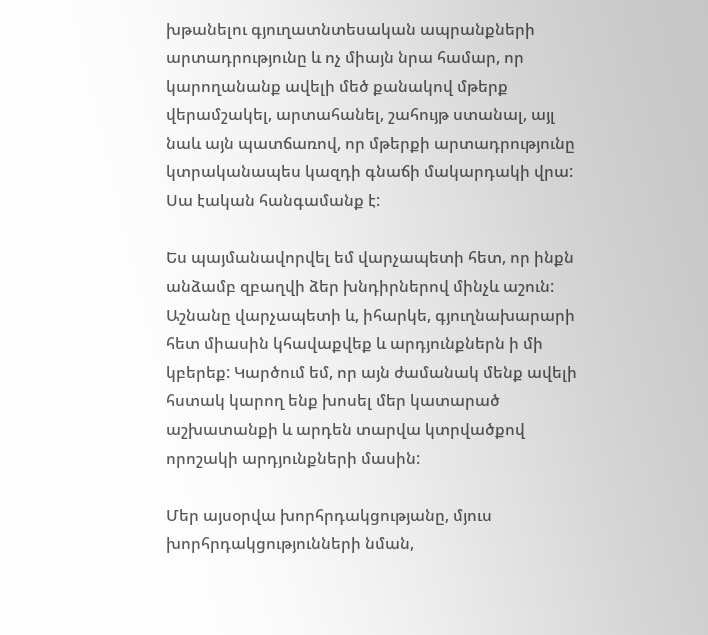խթանելու գյուղատնտեսական ապրանքների արտադրությունը և ոչ միայն նրա համար, որ կարողանանք ավելի մեծ քանակով մթերք վերամշակել, արտահանել, շահույթ ստանալ, այլ նաև այն պատճառով, որ մթերքի արտադրությունը կտրականապես կազդի գնաճի մակարդակի վրա: Սա էական հանգամանք է:

Ես պայմանավորվել եմ վարչապետի հետ, որ ինքն անձամբ զբաղվի ձեր խնդիրներով մինչև աշուն: Աշնանը վարչապետի և, իհարկե, գյուղնախարարի հետ միասին կհավաքվեք և արդյունքներն ի մի կբերեք: Կարծում եմ, որ այն ժամանակ մենք ավելի հստակ կարող ենք խոսել մեր կատարած աշխատանքի և արդեն տարվա կտրվածքով որոշակի արդյունքների մասին:

Մեր այսօրվա խորհրդակցությանը, մյուս խորհրդակցությունների նման,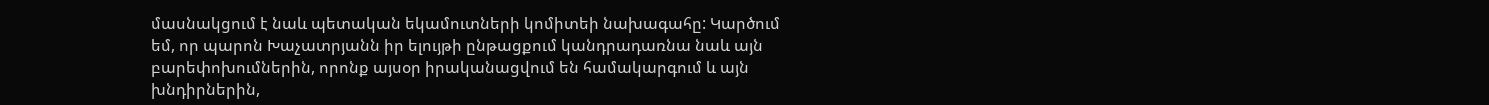մասնակցում է նաև պետական եկամուտների կոմիտեի նախագահը: Կարծում եմ, որ պարոն Խաչատրյանն իր ելույթի ընթացքում կանդրադառնա նաև այն բարեփոխումներին, որոնք այսօր իրականացվում են համակարգում և այն խնդիրներին,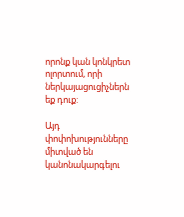որոնք կան կոնկրետ ոլորտում, որի ներկայացուցիչներն եք դուք:

Այդ փոփոխությունները միտված են կանոնակարգելու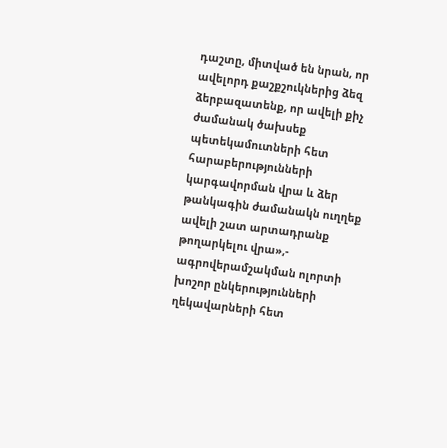դաշտը, միտված են նրան, որ ավելորդ քաշքշուկներից ձեզ ձերբազատենք, որ ավելի քիչ ժամանակ ծախսեք պետեկամուտների հետ հարաբերությունների կարգավորման վրա և ձեր թանկագին ժամանակն ուղղեք ավելի շատ արտադրանք թողարկելու վրա»,- ագրովերամշակման ոլորտի խոշոր ընկերությունների ղեկավարների հետ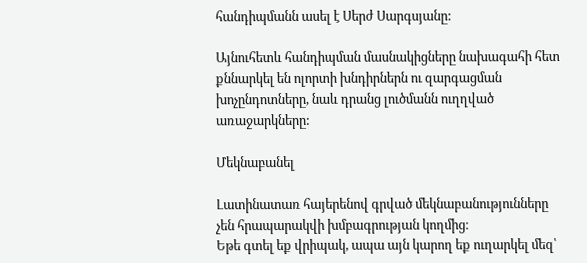հանդիպմանն ասել է Սերժ Սարգսյանը:

Այնուհետև հանդիպման մասնակիցները նախագահի հետ քննարկել են ոլորտի խնդիրներն ու զարգացման խոչընդոտները, նաև դրանց լուծմանն ուղղված առաջարկները:

Մեկնաբանել

Լատինատառ հայերենով գրված մեկնաբանությունները չեն հրապարակվի խմբագրության կողմից։
Եթե գտել եք վրիպակ, ապա այն կարող եք ուղարկել մեզ՝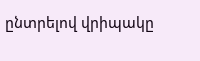ընտրելով վրիպակը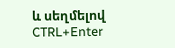և սեղմելով CTRL+Enter